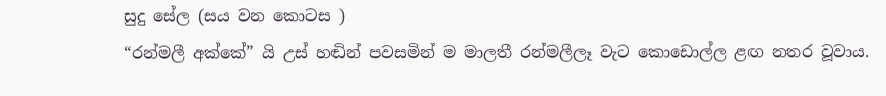සුදු සේල (සය වන කොටස )
“රන්මලී අක්කේ” යි උස් හඬින් පවසමින් ම මාලතී රන්මලීලෑ වැට කොඩොල්ල ළඟ නතර වූවාය.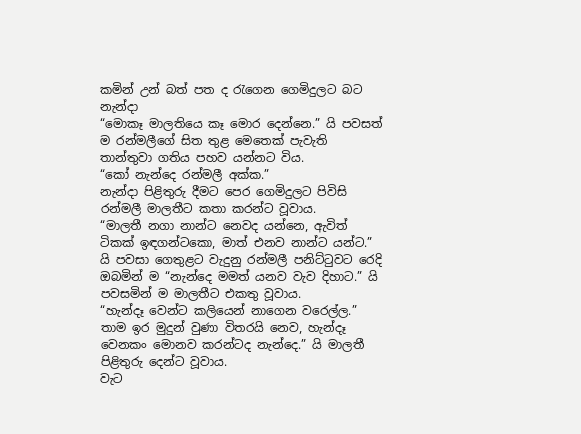කමින් උන් බත් පත ද රැගෙන ගෙමිදුලට බට නැන්දා
“මොකෑ මාලතියෙ කෑ මොර දෙන්නෙ.” යි පවසත් ම රන්මලීගේ සිත තුළ මෙතෙක් පැවැති තාන්තුවා ගතිය පහව යන්නට විය.
“කෝ නැන්දෙ රන්මලී අක්ක.”
නැන්දා පිළිතුරු දීමට පෙර ගෙමිදුලට පිවිසි රන්මලී මාලතීට කතා කරන්ට වූවාය.
“මාලතී නගා නාන්ට නෙවද යන්නෙ, ඇවිත් ටිකක් ඉඳගන්ටකො, මාත් එනව නාන්ට යන්ට.” යි පවසා ගෙතුළට වැදුනු රන්මලී පනිට්ටුවට රෙදි ඔබමින් ම “නැන්දෙ මමත් යනව වැව දිහාට.” යි පවසමින් ම මාලතීට එකතු වූවාය.
“හැන්දෑ වෙන්ට කලියෙන් නාගෙන වරෙල්ල.”
තාම ඉර මුදුන් වුණා විතරයි නෙව, හැන්දෑ වෙනකං මොනව කරන්ටද නැන්දෙ.” යි මාලතී පිළිතුරු දෙන්ට වූවාය.
වැට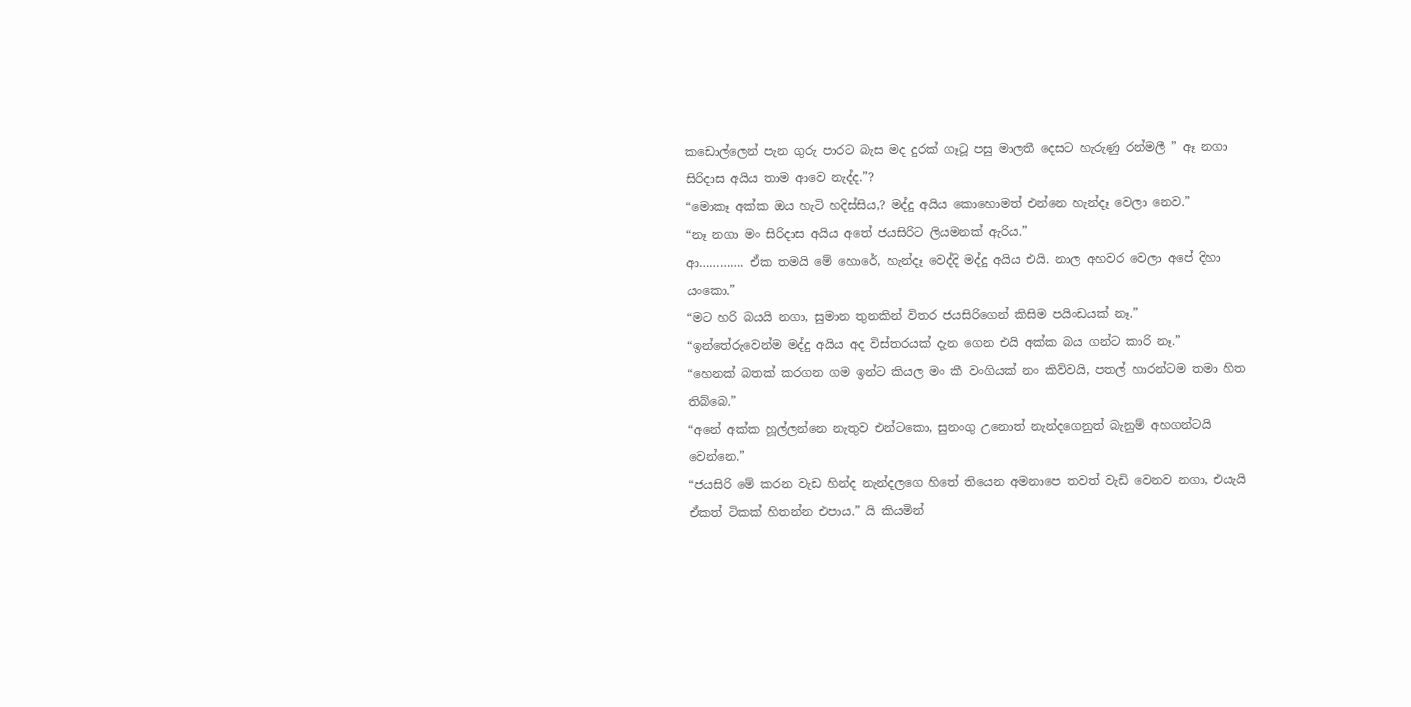කඩොල්ලෙන් පැන ගුරු පාරට බැස මද දුරක් ගෑටූ පසු මාලතී දෙසට හැරුණු රන්මලී ” ඈ නගා සිරිදාස අයිය තාම ආවෙ නැද්ද.”?
“මොකෑ අක්ක ඔය හැටි හදිස්සිය,? මද්දු අයිය කොහොමත් එන්නෙ හැන්දෑ වෙලා නෙව.”
“නෑ නගා මං සිරිදාස අයිය අතේ ජයසිරිට ලියමනක් ඇරිය.”
ආ…………. ඒක තමයි මේ හොරේ, හැන්දෑ වෙද්දි මද්දු අයිය එයි. නාල අහවර වෙලා අපේ දිහා යංකො.”
“මට හරි බයයි නගා, සුමාන තුනකින් විතර ජයසිරිගෙන් කිසිම පයිංඩයක් නෑ.”
“ඉන්තේරුවෙන්ම මද්දු අයිය අද විස්තරයක් දැන ගෙන එයි අක්ක බය ගන්ට කාරි නෑ.”
“හෙනක් බතක් කරගන ගම ඉන්ට කියල මං කී වංගියක් නං කිව්වයි, පතල් හාරන්ටම තමා හිත තිබ්බෙ.”
“අනේ අක්ක හූල්ලන්නෙ නැතුව එන්ටකො, සුනංගු උනොත් නැන්දගෙනුත් බැනුම් අහගන්ටයි වෙන්නෙ.”
“ජයසිරි මේ කරන වැඩ හින්ද නැන්දලගෙ හිතේ තියෙන අමනාපෙ තවත් වැඩි වෙනව නගා, එයැයි ඒකත් ටිකක් හිතන්න එපාය.” යි කියමින්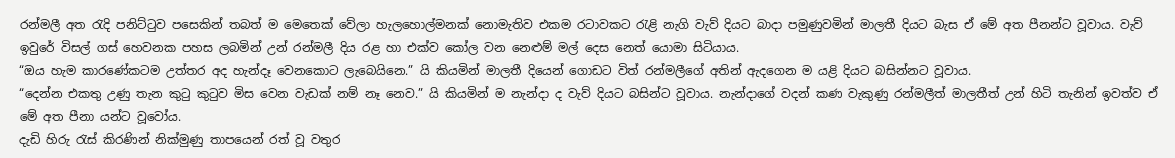රන්මලී අත රැදි පනිට්ටුව පසෙකින් තබත් ම මෙතෙක් වේලා හැලහොල්මනක් නොමැතිව එකම රටාවකට රැළි නැගි වැව් දියට බාදා පමුණුවමින් මාලතී දියට බැස ඒ මේ අත පීනන්ට වූවාය. වැව් ඉවුරේ විසල් ගස් හෙවනක පහස ලබමින් උන් රන්මලී දිය රළ හා එක්ව කෝල වන නෙළුම් මල් දෙස නෙත් යොමා සිටියාය.
“ඔය හැම කාරණේකටම උත්තර අද හැන්දෑ වෙනකොට ලැබෙයිනෙ.” යි කියමින් මාලතී දියෙන් ගොඩට විත් රන්මලීගේ අතින් ඇදගෙන ම යළි දියට බසින්නට වූවාය.
“දෙන්න එකතු උණු තැන කුටු කුටුව මිස වෙන වැඩක් නම් නෑ නෙව.” යි කියමින් ම නැන්දා ද වැව් දියට බසින්ට වූවාය. නැන්දාගේ වදන් කණ වැකුණු රන්මලීත් මාලතීත් උන් හිටි තැනින් ඉවත්ව ඒ මේ අත පීනා යන්ට වූවෝය.
දැඩි හිරු රැස් කිරණින් නික්මුණු තාපයෙන් රත් වූ වතුර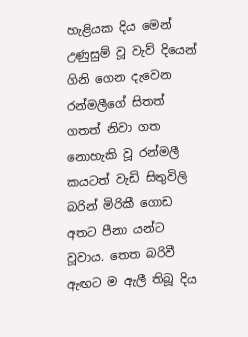හැළියක දිය මෙන් උණුසුම් වූ වැව් දියෙන් ගිනි ගෙන දැවෙන රන්මලීගේ සිතත් ගතත් නිවා ගත නොහැකි වූ රන්මලී කයටත් වැඩි සිතුවිලි බරින් මිරිකී ගොඩ අතට පීනා යන්ට වූවාය. තෙත බරිවී ඇඟට ම ඇලී තිබූ දිය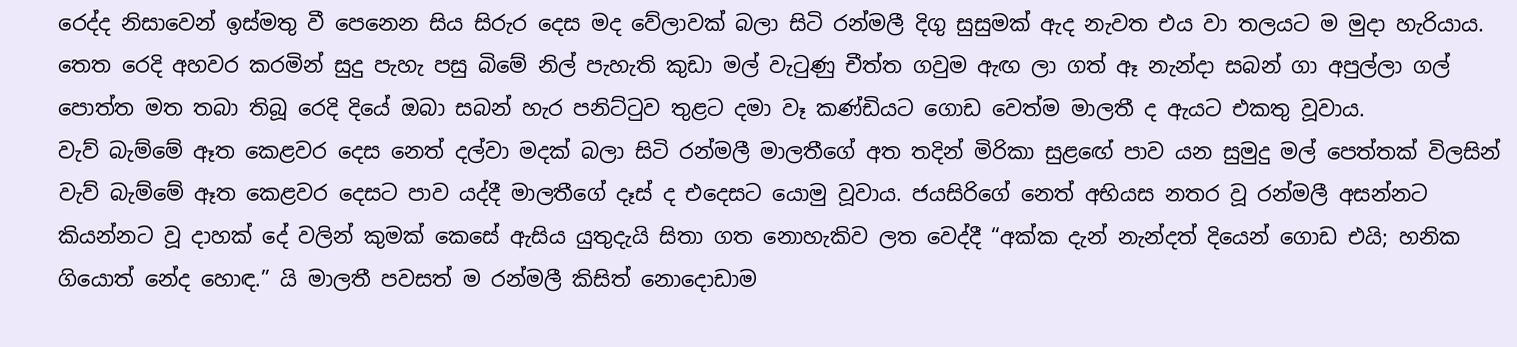රෙද්ද නිසාවෙන් ඉස්මතු වී පෙනෙන සිය සිරුර දෙස මද වේලාවක් බලා සිටි රන්මලී දිගු සුසුමක් ඇද නැවත එය වා තලයට ම මුදා හැරියාය. තෙත රෙදි අහවර කරමින් සුදු පැහැ පසු බිමේ නිල් පැහැති කුඩා මල් වැටුණු චීත්ත ගවුම ඇඟ ලා ගත් ඈ නැන්දා සබන් ගා අපුල්ලා ගල් පොත්ත මත තබා තිබූ රෙදි දියේ ඔබා සබන් හැර පනිට්ටුව තුළට දමා වෑ කණ්ඩියට ගොඩ වෙත්ම මාලතී ද ඇයට එකතු වූවාය.
වැව් බැම්මේ ඈත කෙළවර දෙස නෙත් දල්වා මදක් බලා සිටි රන්මලී මාලතීගේ අත තදින් මිරිකා සුළඟේ පාව යන සුමුදු මල් පෙත්තක් විලසින් වැව් බැම්මේ ඈත කෙළවර දෙසට පාව යද්දී මාලතීගේ දෑස් ද එදෙසට යොමු වූවාය. ජයසිරිගේ නෙත් අභියස නතර වූ රන්මලී අසන්නට කියන්නට වූ දාහක් දේ වලින් කුමක් කෙසේ ඇසිය යුතුදැයි සිතා ගත නොහැකිව ලත වෙද්දී “අක්ක දැන් නැන්දත් දියෙන් ගොඩ එයි; හනික ගියොත් නේද හොඳ.” යි මාලතී පවසත් ම රන්මලී කිසිත් නොදොඩාම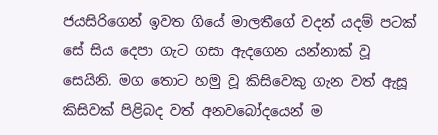ජයසිරිගෙන් ඉවත ගියේ මාලතීගේ වදන් යදම් පටක් සේ සිය දෙපා ගැට ගසා ඇදගෙන යන්නාක් වූ සෙයිනි. මග තොට හමු වූ කිසිවෙකු ගැන වත් ඇසූ කිසිවක් පිළිබද වත් අනවබෝදයෙන් ම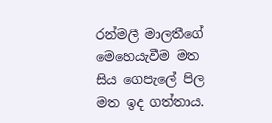රන්මලී මාලතීගේ මෙහෙයැවීම මත සිය ගෙපැලේ පිල මත ඉද ගත්තාය.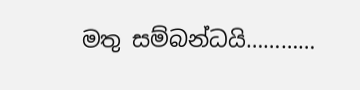මතු සම්බන්ධයි…………